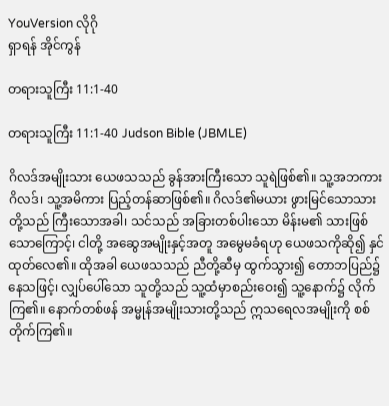YouVersion လိုဂို
ရှာရန် အိုင်ကွန်

တရားသူကြီး 11:1-40

တရားသူကြီး 11:1-40 Judson Bible (JBMLE)

ဂိလဒ်အမျိုးသား ယေဖသသည် ခွန်အားကြီးသော သူရဲဖြစ်၏။ သူ့အဘကား ဂိလဒ်၊ သူ့အမိကား ပြည့်တန်ဆာဖြစ်၏။ ဂိလဒ်၏မယား ဖွားမြင်သောသားတို့သည် ကြီးသောအခါ၊ သင်သည် အခြားတစ်ပါးသော မိန်းမ၏ သားဖြစ်သောကြောင့်၊ ငါတို့ အဆွေအမျိုးနှင့်အတူ အမွေမခံရဟု ယေဖသကိုဆို၍ နှင်ထုတ်လေ၏။ ထိုအခါ ယေဖသသည် ညီတို့ဆီမှ ထွက်သွား၍ တောဘပြည်၌နေသဖြင့်၊ လျှပ်ပေါ်သော သူတို့သည် သူ့ထံမှာစည်းဝေး၍ သူ့နောက်၌ လိုက်ကြ၏။ နောက်တစ်ဖန် အမ္မုန်အမျိုးသားတို့သည် ဣသရေလအမျိုးကို စစ်တိုက်ကြ၏။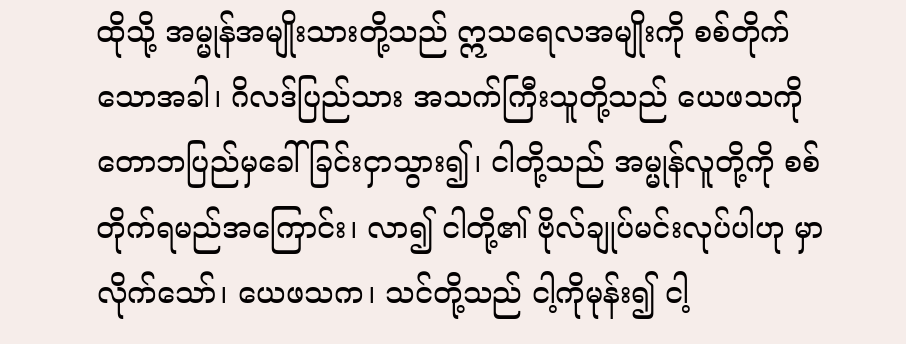ထိုသို့ အမ္မုန်အမျိုးသားတို့သည် ဣသရေလအမျိုးကို စစ်တိုက်သောအခါ၊ ဂိလဒ်ပြည်သား အသက်ကြီးသူတို့သည် ယေဖသကို တောဘပြည်မှခေါ်ခြင်းငှာသွား၍၊ ငါတို့သည် အမ္မုန်လူတို့ကို စစ်တိုက်ရမည်အကြောင်း၊ လာ၍ ငါတို့၏ ဗိုလ်ချုပ်မင်းလုပ်ပါဟု မှာလိုက်သော်၊ ယေဖသက၊ သင်တို့သည် ငါ့ကိုမုန်း၍ ငါ့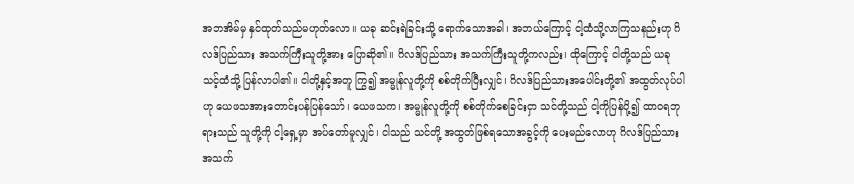အဘအိမ်မှ နှင်ထုတ်သည်မဟုတ်လော။ ယခု ဆင်းရဲခြင်းသို့ ရောက်သောအခါ၊ အဘယ်ကြောင့် ငါ့ထံသို့လာကြသနည်းဟု ဂိလဒ်ပြည်သား အသက်ကြီးသူတို့အား ပြောဆို၏။ ဂိလဒ်ပြည်သား အသက်ကြီးသူတို့ကလည်း၊ ထိုကြောင့် ငါတို့သည် ယခု သင့်ထံသို့ ပြန်လာပါ၏။ ငါတို့နှင့်အတူ ကြွ၍ အမ္မုန်လူတို့ကို စစ်တိုက်ပြီးလျှင်၊ ဂိလဒ်ပြည်သားအပေါင်းတို့၏ အထွတ်လုပ်ပါဟု ယေဖသအားတောင်းပန်ပြန်သော်၊ ယေဖသက၊ အမ္မုန်လူတို့ကို စစ်တိုက်စေခြင်းငှာ သင်တို့သည် ငါ့ကိုပြန်ပို့၍ ထာဝရဘုရားသည် သူတို့ကို ငါ့ရှေ့မှာ အပ်တော်မူလျှင်၊ ငါသည် သင်တို့ အထွတ်ဖြစ်ရသောအခွင့်ကို ပေးမည်လောဟု ဂိလဒ်ပြည်သား အသက်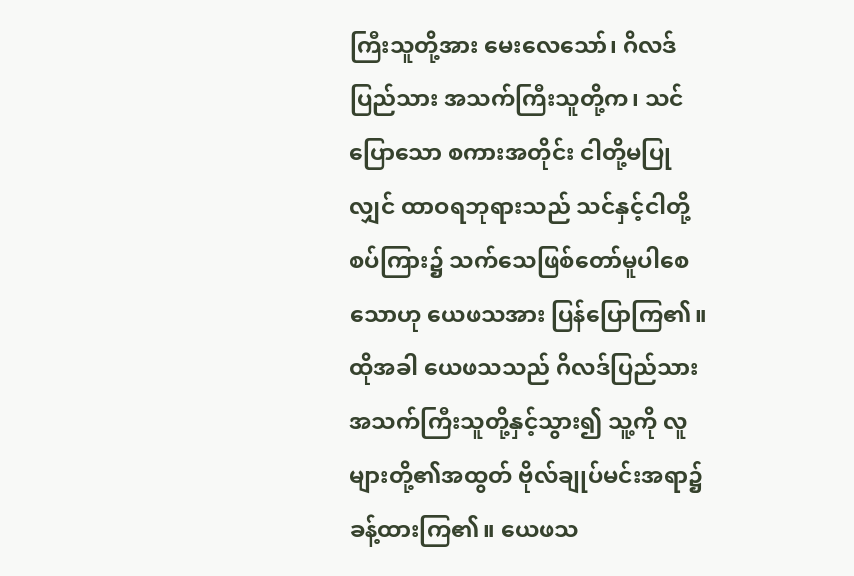ကြီးသူတို့အား မေးလေသော်၊ ဂိလဒ်ပြည်သား အသက်ကြီးသူတို့က၊ သင်ပြောသော စကားအတိုင်း ငါတို့မပြုလျှင် ထာဝရဘုရားသည် သင်နှင့်ငါတို့စပ်ကြား၌ သက်သေဖြစ်တော်မူပါစေသောဟု ယေဖသအား ပြန်ပြောကြ၏။ ထိုအခါ ယေဖသသည် ဂိလဒ်ပြည်သား အသက်ကြီးသူတို့နှင့်သွား၍ သူ့ကို လူများတို့၏အထွတ် ဗိုလ်ချုပ်မင်းအရာ၌ ခန့်ထားကြ၏။ ယေဖသ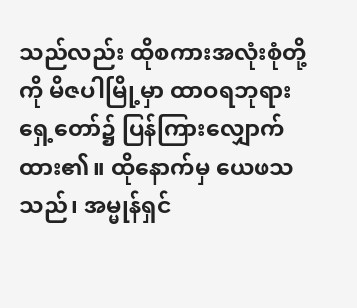သည်လည်း ထိုစကားအလုံးစုံတို့ကို မိဇပါမြို့မှာ ထာဝရဘုရားရှေ့တော်၌ ပြန်ကြားလျှောက်ထား၏။ ထိုနောက်မှ ယေဖသသည်၊ အမ္မုန်ရှင်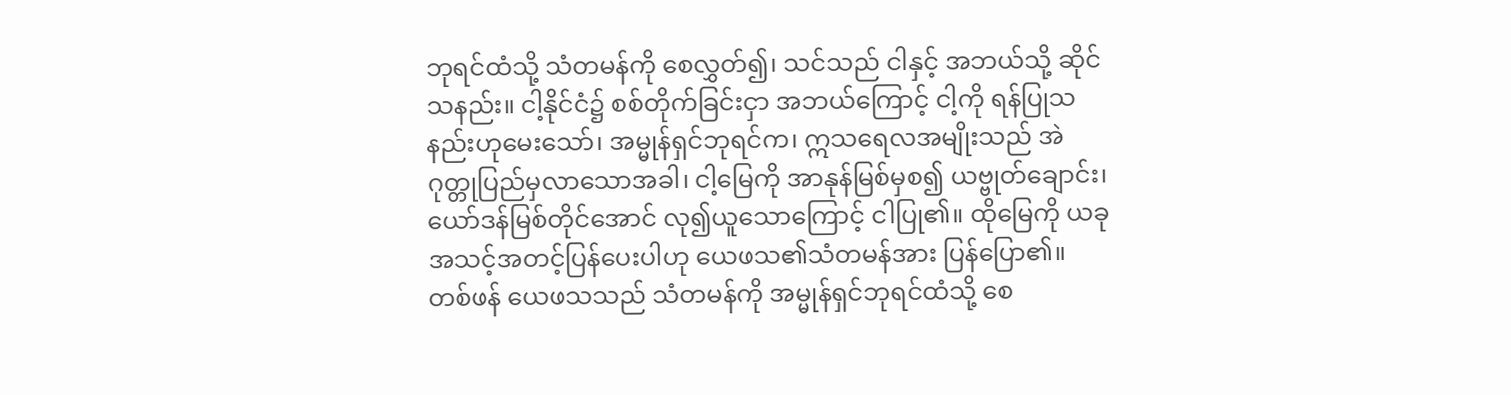ဘုရင်ထံသို့ သံတမန်ကို စေလွှတ်၍၊ သင်သည် ငါနှင့် အဘယ်သို့ ဆိုင်သနည်း။ ငါ့နိုင်ငံ၌ စစ်တိုက်ခြင်းငှာ အဘယ်ကြောင့် ငါ့ကို ရန်ပြုသနည်းဟုမေးသော်၊ အမ္မုန်ရှင်ဘုရင်က၊ ဣသရေလအမျိုးသည် အဲဂုတ္တုပြည်မှလာသောအခါ၊ ငါ့မြေကို အာနုန်မြစ်မှစ၍ ယဗ္ဗုတ်ချောင်း၊ ယော်ဒန်မြစ်တိုင်အောင် လု၍ယူသောကြောင့် ငါပြု၏။ ထိုမြေကို ယခု အသင့်အတင့်ပြန်ပေးပါဟု ယေဖသ၏သံတမန်အား ပြန်ပြော၏။ တစ်ဖန် ယေဖသသည် သံတမန်ကို အမ္မုန်ရှင်ဘုရင်ထံသို့ စေ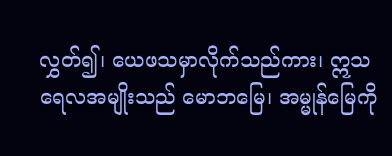လွှတ်၍၊ ယေဖသမှာလိုက်သည်ကား၊ ဣသရေလအမျိုးသည် မောဘမြေ၊ အမ္မုန်မြေကို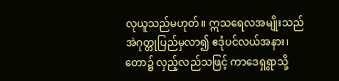လုယူသည်မဟုတ်။ ဣသရေလအမျိုးသည် အဲဂုတ္တုပြည်မှလာ၍ ဧဒုံပင်လယ်အနား၊ တော၌ လှည့်လည်သဖြင့် ကာဒေရှရွာသို့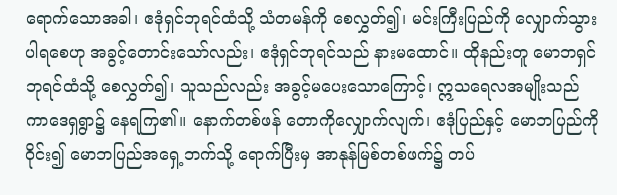ရောက်သောအခါ၊ ဧဒုံရှင်ဘုရင်ထံသို့ သံတမန်ကို စေလွှတ်၍၊ မင်းကြီးပြည်ကို လျှောက်သွားပါရစေဟု အခွင့်တောင်းသော်လည်း၊ ဧဒုံရှင်ဘုရင်သည် နားမထောင်။ ထိုနည်းတူ မောဘရှင်ဘုရင်ထံသို့ စေလွှတ်၍၊ သူသည်လည်း အခွင့်မပေးသောကြောင့်၊ ဣသရေလအမျိုးသည် ကာဒေရှရွာ၌ နေရကြ၏။ နောက်တစ်ဖန် တောကိုလျှောက်လျက်၊ ဧဒုံပြည်နှင့် မောဘပြည်ကို ဝိုင်း၍ မောဘပြည်အရှေ့ဘက်သို့ ရောက်ပြီးမှ အာနုန်မြစ်တစ်ဖက်၌ တပ်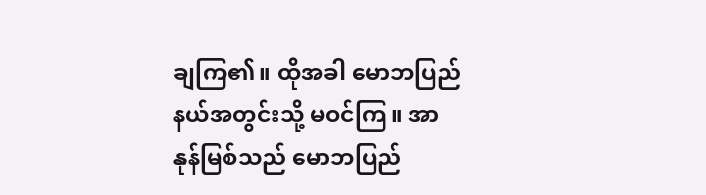ချကြ၏။ ထိုအခါ မောဘပြည်နယ်အတွင်းသို့ မဝင်ကြ။ အာနုန်မြစ်သည် မောဘပြည်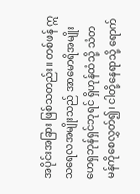အပိုင်းအခြား ဖြစ်သတည်း။ တစ်ဖန် ဣသရေလအမျိုးသည် အာမောရိအမျိုး ဟေရှဘုန်ရှင်ဘုရင် ရှိဟုန်ထံသို့ သံတမန်ကိုစေလွှတ်၍၊ ငါတို့နေရာသို့ ရောက်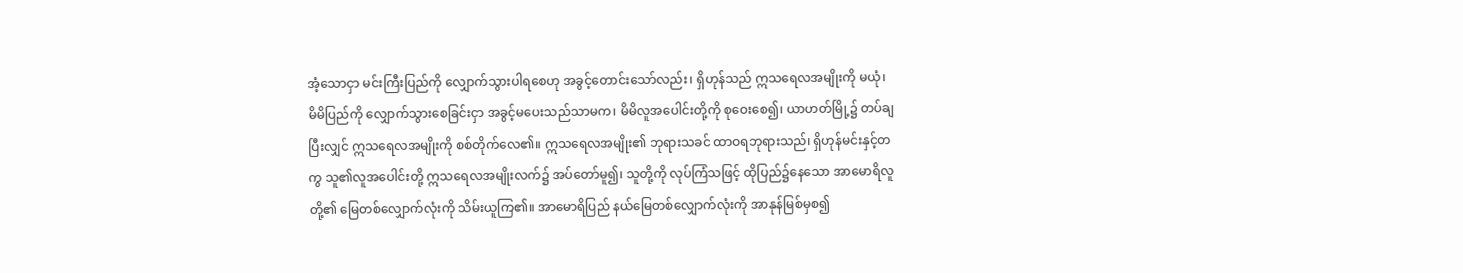အံ့သောငှာ မင်းကြီးပြည်ကို လျှောက်သွားပါရစေဟု အခွင့်တောင်းသော်လည်း၊ ရှိဟုန်သည် ဣသရေလအမျိုးကို မယုံ၊ မိမိပြည်ကို လျှောက်သွားစေခြင်းငှာ အခွင့်မပေးသည်သာမက၊ မိမိလူအပေါင်းတို့ကို စုဝေးစေ၍၊ ယာဟတ်မြို့၌ တပ်ချပြီးလျှင် ဣသရေလအမျိုးကို စစ်တိုက်လေ၏။ ဣသရေလအမျိုး၏ ဘုရားသခင် ထာဝရဘုရားသည်၊ ရှိဟုန်မင်းနှင့်တကွ သူ၏လူအပေါင်းတို့ ဣသရေလအမျိုးလက်၌ အပ်တော်မူ၍၊ သူတို့ကို လုပ်ကြံသဖြင့် ထိုပြည်၌နေသော အာမောရိလူတို့၏ မြေတစ်လျှောက်လုံးကို သိမ်းယူကြ၏။ အာမောရိပြည် နယ်မြေတစ်လျှောက်လုံးကို အာနုန်မြစ်မှစ၍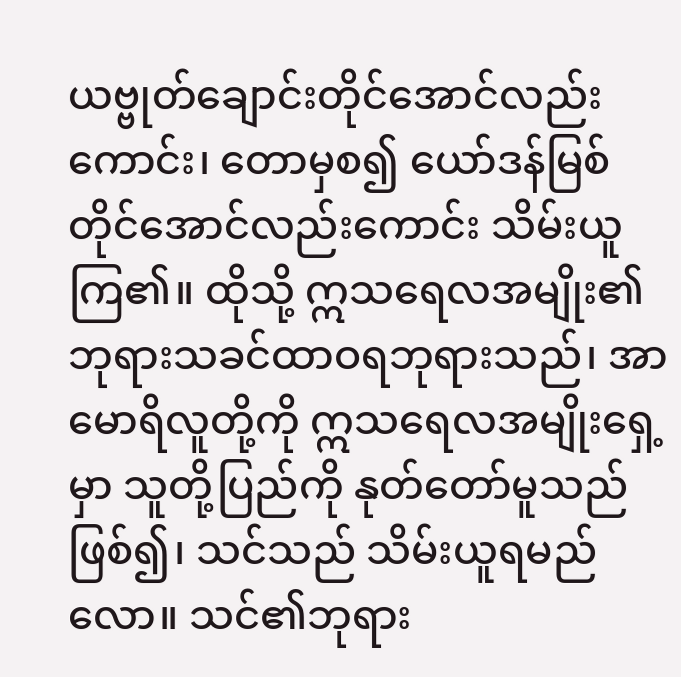ယဗ္ဗုတ်ချောင်းတိုင်အောင်လည်းကောင်း၊ တောမှစ၍ ယော်ဒန်မြစ်တိုင်အောင်လည်းကောင်း သိမ်းယူကြ၏။ ထိုသို့ ဣသရေလအမျိုး၏ ဘုရားသခင်ထာဝရဘုရားသည်၊ အာမောရိလူတို့ကို ဣသရေလအမျိုးရှေ့မှာ သူတို့ပြည်ကို နုတ်တော်မူသည်ဖြစ်၍၊ သင်သည် သိမ်းယူရမည်လော။ သင်၏ဘုရား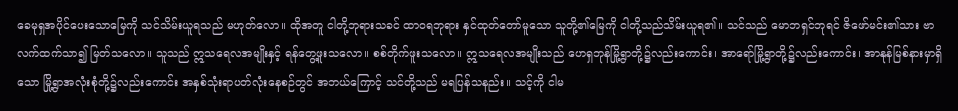ခေမုရှအပိုင်ပေးသောမြေကို သင်သိမ်းယူရသည် မဟုတ်လော။ ထိုအတူ ငါတို့ဘုရားသခင် ထာဝရဘုရား နှင်ထုတ်တော်မူသော သူတို့၏မြေကို ငါတို့သည်သိမ်းယူရ၏။ သင်သည် မောဘရှင်ဘုရင် ဇိဖော်မင်း၏သား ဗာလက်ထက်သာ၍ မြတ်သလော။ သူသည် ဣသရေလအမျိုးနှင့် ရန်တွေ့ဖူးသလော။ စစ်တိုက်ဖူးသလော။ ဣသရေလအမျိုးသည် ဟေရှဘုန်မြို့ရွာတို့၌လည်းကောင်း၊ အာရော်မြို့ရွာတို့၌လည်းကောင်း၊ အာနုန်မြစ်နားမှာရှိသော မြို့ရွာအလုံးစုံတို့၌လည်းကောင်း အနှစ်သုံးရာပတ်လုံးနေစဉ်တွင် အဘယ်ကြောင့် သင်တို့သည် မရပြန်သနည်း။ သင့်ကို ငါမ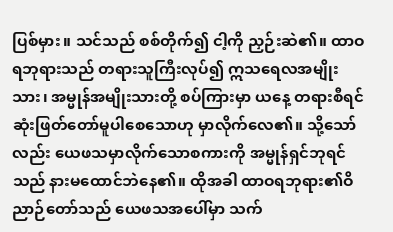ပြစ်မှား။ သင်သည် စစ်တိုက်၍ ငါ့ကို ညှဉ်းဆဲ၏။ ထာဝရဘုရားသည် တရားသူကြီးလုပ်၍ ဣသရေလအမျိုးသား၊ အမ္မုန်အမျိုးသားတို့ စပ်ကြားမှာ ယနေ့ တရားစီရင် ဆုံးဖြတ်တော်မူပါစေသောဟု မှာလိုက်လေ၏။ သို့သော်လည်း ယေဖသမှာလိုက်သောစကားကို အမ္မုန်ရှင်ဘုရင်သည် နားမထောင်ဘဲနေ၏။ ထိုအခါ ထာဝရဘုရား၏ဝိညာဉ်တော်သည် ယေဖသအပေါ်မှာ သက်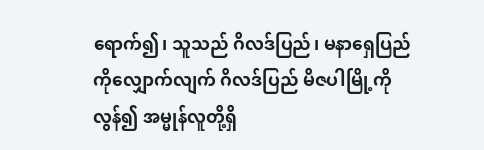ရောက်၍၊ သူသည် ဂိလဒ်ပြည်၊ မနာရှေပြည်ကိုလျှောက်လျက် ဂိလဒ်ပြည် မိဇပါမြို့ကို လွန်၍ အမ္မုန်လူတို့ရှိ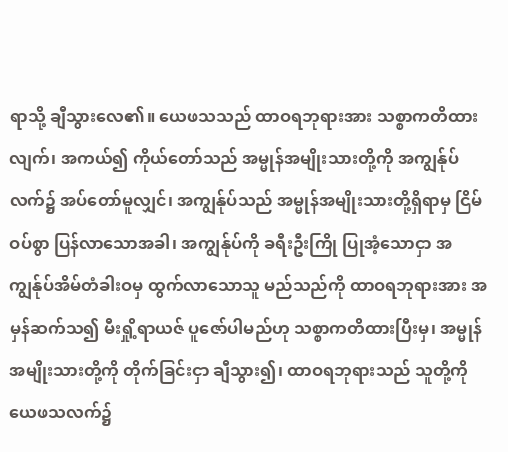ရာသို့ ချီသွားလေ၏။ ယေဖသသည် ထာဝရဘုရားအား သစ္စာကတိထားလျက်၊ အကယ်၍ ကိုယ်တော်သည် အမ္မုန်အမျိုးသားတို့ကို အကျွန်ုပ်လက်၌ အပ်တော်မူလျှင်၊ အကျွန်ုပ်သည် အမ္မုန်အမျိုးသားတို့ရှိရာမှ ငြိမ်ဝပ်စွာ ပြန်လာသောအခါ၊ အကျွန်ုပ်ကို ခရီးဦးကြို ပြုအံ့သောငှာ အကျွန်ုပ်အိမ်တံခါးဝမှ ထွက်လာသောသူ မည်သည်ကို ထာဝရဘုရားအား အမှန်ဆက်သ၍ မီးရှို့ရာယဇ် ပူဇော်ပါမည်ဟု သစ္စာကတိထားပြီးမှ၊ အမ္မုန်အမျိုးသားတို့ကို တိုက်ခြင်းငှာ ချီသွား၍၊ ထာဝရဘုရားသည် သူတို့ကို ယေဖသလက်၌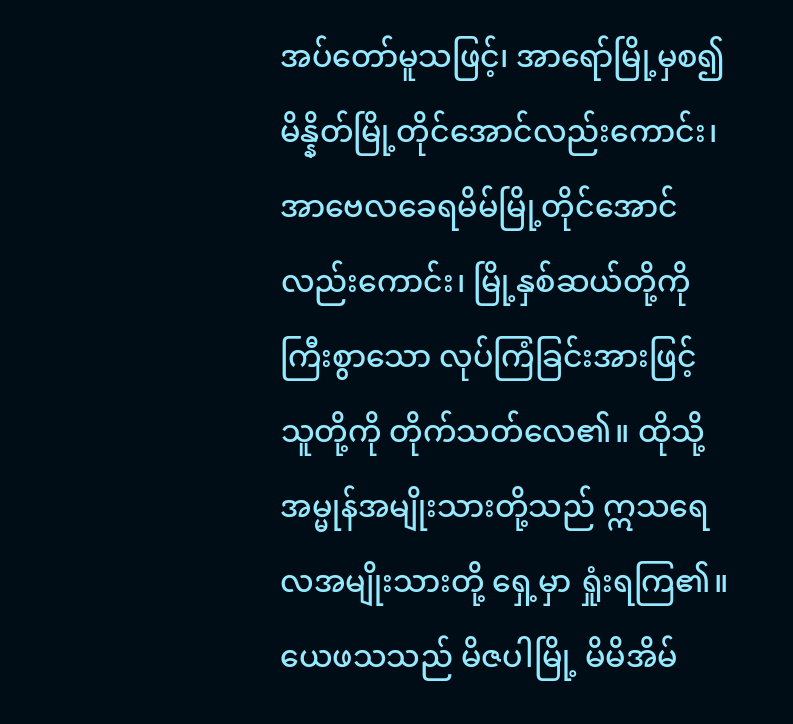အပ်တော်မူသဖြင့်၊ အာရော်မြို့မှစ၍ မိန္နိတ်မြို့တိုင်အောင်လည်းကောင်း၊ အာဗေလခေရမိမ်မြို့တိုင်အောင်လည်းကောင်း၊ မြို့နှစ်ဆယ်တို့ကို ကြီးစွာသော လုပ်ကြံခြင်းအားဖြင့် သူတို့ကို တိုက်သတ်လေ၏။ ထိုသို့ အမ္မုန်အမျိုးသားတို့သည် ဣသရေလအမျိုးသားတို့ ရှေ့မှာ ရှုံးရကြ၏။ ယေဖသသည် မိဇပါမြို့ မိမိအိမ်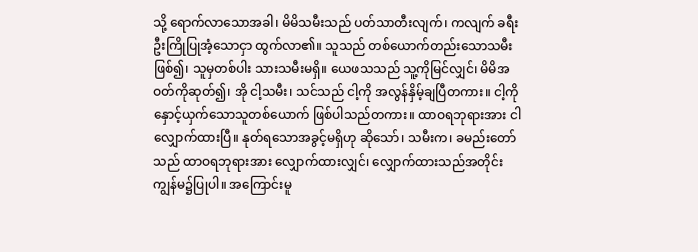သို့ ရောက်လာသောအခါ၊ မိမိသမီးသည် ပတ်သာတီးလျက်၊ ကလျက် ခရီးဦးကြိုပြုအံ့သောငှာ ထွက်လာ၏။ သူသည် တစ်ယောက်တည်းသောသမီးဖြစ်၍၊ သူမှတစ်ပါး သားသမီးမရှိ။ ယေဖသသည် သူ့ကိုမြင်လျှင်၊ မိမိအဝတ်ကိုဆုတ်၍၊ အို ငါ့သမီး၊ သင်သည် ငါ့ကို အလွန်နှိမ့်ချပြီတကား။ ငါ့ကို နှောင့်ယှက်သောသူတစ်ယောက် ဖြစ်ပါသည်တကား။ ထာဝရဘုရားအား ငါလျှောက်ထားပြီ။ နုတ်ရသောအခွင့်မရှိဟု ဆိုသော်၊ သမီးက၊ ခမည်းတော်သည် ထာဝရဘုရားအား လျှောက်ထားလျှင်၊ လျှောက်ထားသည်အတိုင်း ကျွန်မ၌ပြုပါ။ အကြောင်းမူ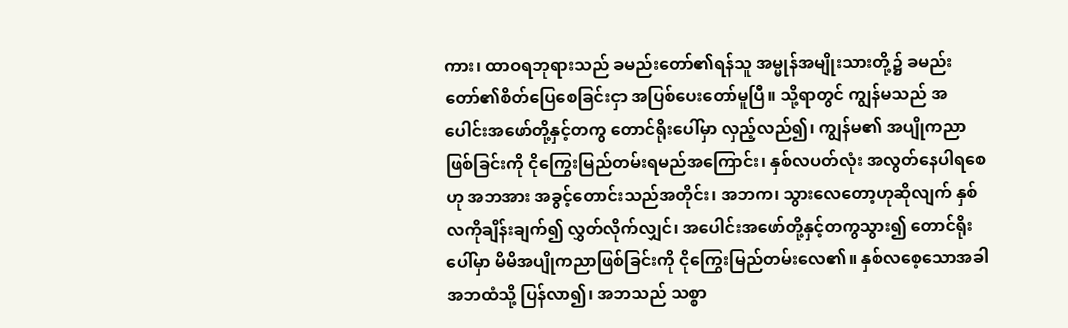ကား၊ ထာဝရဘုရားသည် ခမည်းတော်၏ရန်သူ အမ္မုန်အမျိုးသားတို့၌ ခမည်းတော်၏စိတ်ပြေစေခြင်းငှာ အပြစ်ပေးတော်မူပြီ။ သို့ရာတွင် ကျွန်မသည် အပေါင်းအဖော်တို့နှင့်တကွ တောင်ရိုးပေါ်မှာ လှည့်လည်၍၊ ကျွန်မ၏ အပျိုကညာဖြစ်ခြင်းကို ငိုကြွေးမြည်တမ်းရမည်အကြောင်း၊ နှစ်လပတ်လုံး အလွတ်နေပါရစေဟု အဘအား အခွင့်တောင်းသည်အတိုင်း၊ အဘက၊ သွားလေတော့ဟုဆိုလျက် နှစ်လကိုချိန်းချက်၍ လွှတ်လိုက်လျှင်၊ အပေါင်းအဖော်တို့နှင့်တကွသွား၍ တောင်ရိုးပေါ်မှာ မိမိအပျိုကညာဖြစ်ခြင်းကို ငိုကြွေးမြည်တမ်းလေ၏။ နှစ်လစေ့သောအခါ အဘထံသို့ ပြန်လာ၍၊ အဘသည် သစ္စာ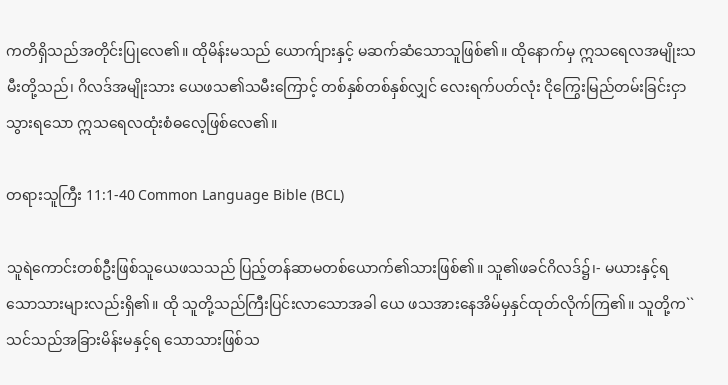ကတိရှိသည်အတိုင်းပြုလေ၏။ ထိုမိန်းမသည် ယောက်ျားနှင့် မဆက်ဆံသောသူဖြစ်၏။ ထိုနောက်မှ ဣသရေလအမျိုးသမီးတို့သည်၊ ဂိလဒ်အမျိုးသား ယေဖသ၏သမီးကြောင့် တစ်နှစ်တစ်နှစ်လျှင် လေးရက်ပတ်လုံး ငိုကြွေးမြည်တမ်းခြင်းငှာသွားရသော ဣသရေလထုံးစံဓလေ့ဖြစ်လေ၏။

တရားသူကြီး 11:1-40 Common Language Bible (BCL)

သူရဲကောင်းတစ်ဦးဖြစ်သူယေဖသသည် ပြည့်တန်ဆာမတစ်ယောက်၏သားဖြစ်၏။ သူ၏ဖခင်ဂိလဒ်၌၊- မယားနှင့်ရသောသားများလည်းရှိ၏။ ထို သူတို့သည်ကြီးပြင်းလာသောအခါ ယေ ဖသအားနေအိမ်မှနှင်ထုတ်လိုက်ကြ၏။ သူတို့က``သင်သည်အခြားမိန်းမနှင့်ရ သောသားဖြစ်သ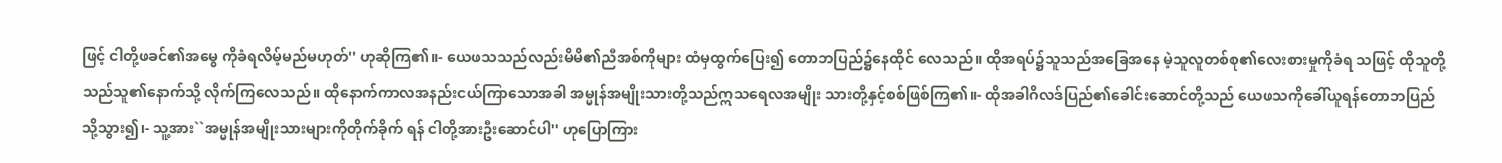ဖြင့် ငါတို့ဖခင်၏အမွေ ကိုခံရလိမ့်မည်မဟုတ်'' ဟုဆိုကြ၏။- ယေဖသသည်လည်းမိမိ၏ညီအစ်ကိုများ ထံမှထွက်ပြေး၍ တောဘပြည်၌နေထိုင် လေသည်။ ထိုအရပ်၌သူသည်အခြေအနေ မဲ့သူလူတစ်စု၏လေးစားမှုကိုခံရ သဖြင့် ထိုသူတို့သည်သူ၏နောက်သို့ လိုက်ကြလေသည်။ ထိုနောက်ကာလအနည်းငယ်ကြာသောအခါ အမ္မုန်အမျိုးသားတို့သည်ဣသရေလအမျိုး သားတို့နှင့်စစ်ဖြစ်ကြ၏။- ထိုအခါဂိလဒ်ပြည်၏ခေါင်းဆောင်တို့သည် ယေဖသကိုခေါ်ယူရန်တောဘပြည်သို့သွား၍၊- သူ့အား``အမ္မုန်အမျိုးသားများကိုတိုက်ခိုက် ရန် ငါတို့အားဦးဆောင်ပါ'' ဟုပြောကြား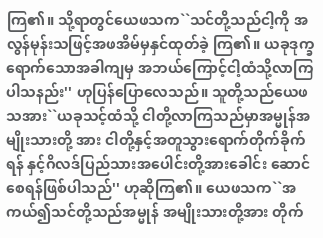ကြ၏။ သို့ရာတွင်ယေဖသက``သင်တို့သည်ငါ့ကို အလွန်မုန်းသဖြင့်အဖအိမ်မှနှင်ထုတ်ခဲ့ ကြ၏။ ယခုဒုက္ခရောက်သောအခါကျမှ အဘယ်ကြောင့်ငါ့ထံသို့လာကြပါသနည်း'' ဟုပြန်ပြောလေသည်။ သူတို့သည်ယေဖသအား``ယခုသင့်ထံသို့ ငါတို့လာကြသည်မှာအမ္မုန်အမျိုးသားတို့ အား ငါတို့နှင့်အတူသွားရောက်တိုက်ခိုက်ရန် နှင့်ဂိလဒ်ပြည်သားအပေါင်းတို့အားခေါင်း ဆောင်စေရန်ဖြစ်ပါသည်'' ဟုဆိုကြ၏။ ယေဖသက``အကယ်၍သင်တို့သည်အမ္မုန် အမျိုးသားတို့အား တိုက်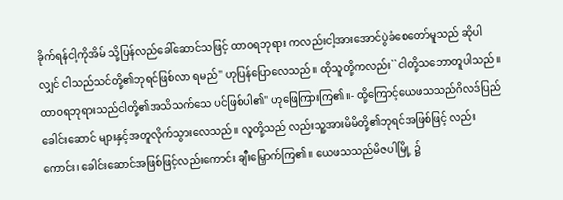ခိုက်ရန်ငါ့ကိုအိမ် သို့ပြန်လည်ခေါ်ဆောင်သဖြင့် ထာဝရဘုရား ကလည်းငါ့အားအောင်ပွဲခံစေတော်မူသည် ဆိုပါလျှင် ငါသည်သင်တို့၏ဘုရင်ဖြစ်လာ ရမည်'' ဟုပြန်ပြောလေသည်။ ထိုသူတို့ကလည်း``ငါတို့သဘောတူပါသည်။ ထာဝရဘုရားသည်ငါတို့၏အသိသက်သေ ပင်ဖြစ်ပါ၏'' ဟုဖြေကြားကြ၏။- ထို့ကြောင့်ယေဖသသည်ဂိလဒ်ပြည်ခေါင်းဆောင် များနှင့်အတူလိုက်သွားလေသည်။ လူတို့သည် လည်းသူ့အားမိမိတို့၏ဘုရင်အဖြစ်ဖြင့် လည်းကောင်း၊ ခေါင်းဆောင်အဖြစ်ဖြင့်လည်းကောင်း ချီးမြှောက်ကြ၏။ ယေဖသသည်မိဇပါမြို့ ၌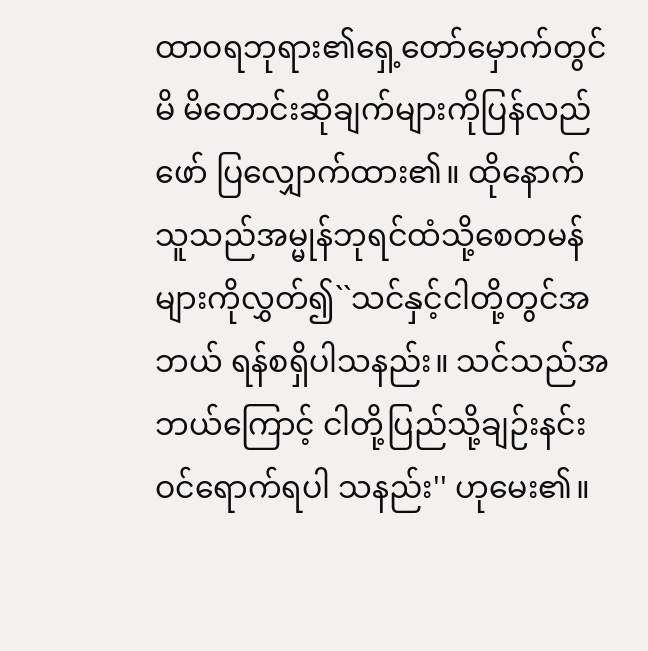ထာဝရဘုရား၏ရှေ့တော်မှောက်တွင် မိ မိတောင်းဆိုချက်များကိုပြန်လည်ဖော် ပြလျှောက်ထား၏။ ထိုနောက်သူသည်အမ္မုန်ဘုရင်ထံသို့စေတမန် များကိုလွှတ်၍``သင်နှင့်ငါတို့တွင်အဘယ် ရန်စရှိပါသနည်း။ သင်သည်အဘယ်ကြောင့် ငါတို့ပြည်သို့ချဉ်းနင်းဝင်ရောက်ရပါ သနည်း'' ဟုမေး၏။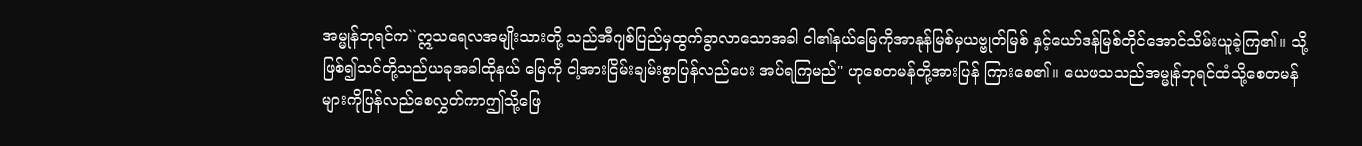အမ္မုန်ဘုရင်က``ဣသရေလအမျိုးသားတို့ သည်အီဂျစ်ပြည်မှထွက်ခွာလာသောအခါ ငါ၏နယ်မြေကိုအာနုန်မြစ်မှယဗ္ဗုတ်မြစ် နှင့်ယော်ဒန်မြစ်တိုင်အောင်သိမ်းယူခဲ့ကြ၏။ သို့ဖြစ်၍သင်တို့သည်ယခုအခါထိုနယ် မြေကို ငါ့အားငြိမ်းချမ်းစွာပြန်လည်ပေး အပ်ရကြမည်'' ဟုစေတမန်တို့အားပြန် ကြားစေ၏။ ယေဖသသည်အမ္မုန်ဘုရင်ထံသို့စေတမန် များကိုပြန်လည်စေလွှတ်ကာဤသို့ဖြေ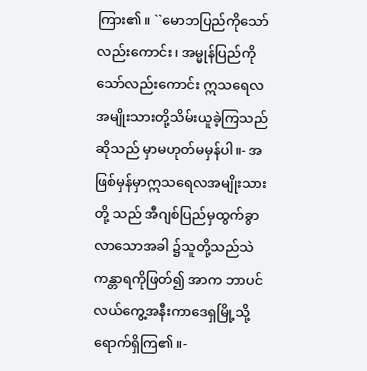ကြား၏။ ``မောဘပြည်ကိုသော်လည်းကောင်း၊ အမ္မုန်ပြည်ကိုသော်လည်းကောင်း ဣသရေလ အမျိုးသားတို့သိမ်းယူခဲ့ကြသည်ဆိုသည် မှာမဟုတ်မမှန်ပါ။- အဖြစ်မှန်မှာဣသရေလအမျိုးသားတို့ သည် အီဂျစ်ပြည်မှထွက်ခွာလာသောအခါ ၌သူတို့သည်သဲကန္တာရကိုဖြတ်၍ အာက ဘာပင်လယ်ကွေ့အနီးကာဒေရှမြို့သို့ ရောက်ရှိကြ၏။-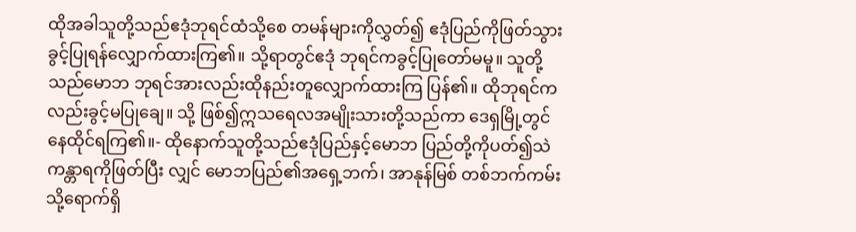ထိုအခါသူတို့သည်ဧဒုံဘုရင်ထံသို့စေ တမန်များကိုလွှတ်၍ ဧဒုံပြည်ကိုဖြတ်သွား ခွင့်ပြုရန်လျှောက်ထားကြ၏။ သို့ရာတွင်ဧဒုံ ဘုရင်ကခွင့်ပြုတော်မမူ။ သူတို့သည်မောဘ ဘုရင်အားလည်းထိုနည်းတူလျှောက်ထားကြ ပြန်၏။ ထိုဘုရင်ကလည်းခွင့်မပြုချေ။ သို့ ဖြစ်၍ဣသရေလအမျိုးသားတို့သည်ကာ ဒေရှမြို့တွင်နေထိုင်ရကြ၏။- ထိုနောက်သူတို့သည်ဧဒုံပြည်နှင့်မောဘ ပြည်တို့ကိုပတ်၍သဲကန္တာရကိုဖြတ်ပြီး လျှင် မောဘပြည်၏အရှေ့ဘက်၊ အာနုန်မြစ် တစ်ဘက်ကမ်းသို့ရောက်ရှိ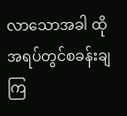လာသောအခါ ထိုအရပ်တွင်စခန်းချကြ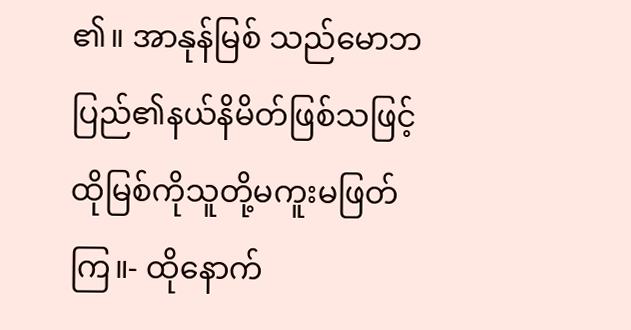၏။ အာနုန်မြစ် သည်မောဘပြည်၏နယ်နိမိတ်ဖြစ်သဖြင့် ထိုမြစ်ကိုသူတို့မကူးမဖြတ်ကြ။- ထိုနောက်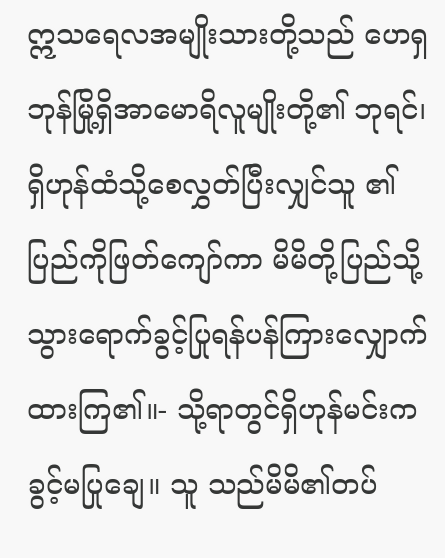ဣသရေလအမျိုးသားတို့သည် ဟေရှဘုန်မြို့ရှိအာမောရိလူမျိုးတို့၏ ဘုရင်၊ ရှိဟုန်ထံသို့စေလွှတ်ပြီးလျှင်သူ ၏ပြည်ကိုဖြတ်ကျော်ကာ မိမိတို့ပြည်သို့ သွားရောက်ခွင့်ပြုရန်ပန်ကြားလျှောက် ထားကြ၏။- သို့ရာတွင်ရှိဟုန်မင်းကခွင့်မပြုချေ။ သူ သည်မိမိ၏တပ်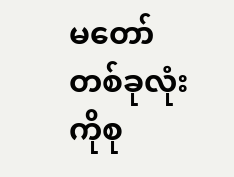မတော်တစ်ခုလုံးကိုစု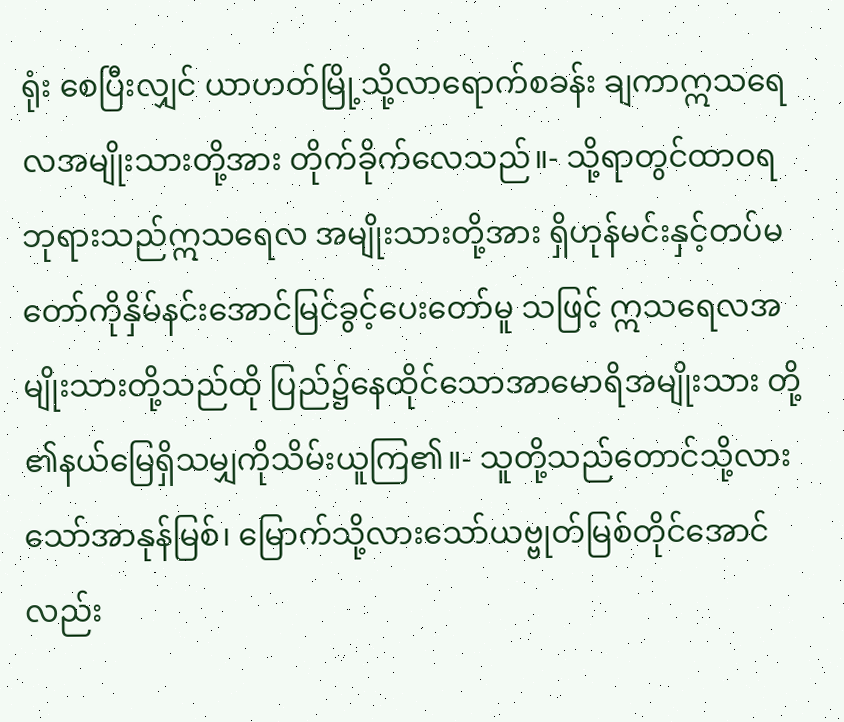ရုံး စေပြီးလျှင် ယာဟတ်မြို့သို့လာရောက်စခန်း ချကာဣသရေလအမျိုးသားတို့အား တိုက်ခိုက်လေသည်။- သို့ရာတွင်ထာဝရဘုရားသည်ဣသရေလ အမျိုးသားတို့အား ရှိဟုန်မင်းနှင့်တပ်မ တော်ကိုနှိမ်နင်းအောင်မြင်ခွင့်ပေးတော်မူ သဖြင့် ဣသရေလအမျိုးသားတို့သည်ထို ပြည်၌နေထိုင်သောအာမောရိအမျိုးသား တို့၏နယ်မြေရှိသမျှကိုသိမ်းယူကြ၏။- သူတို့သည်တောင်သို့လားသော်အာနုန်မြစ်၊ မြောက်သို့လားသော်ယဗ္ဗုတ်မြစ်တိုင်အောင် လည်း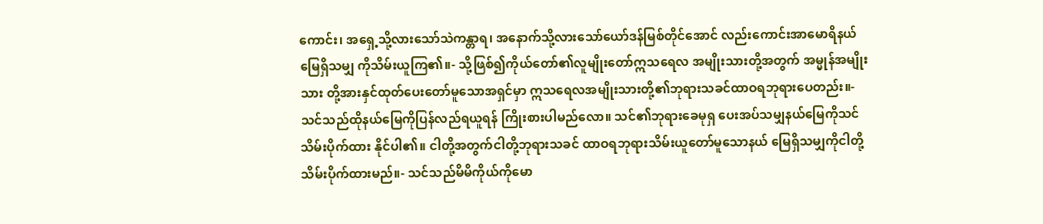ကောင်း၊ အရှေ့သို့လားသော်သဲကန္တာရ၊ အနောက်သို့လားသော်ယော်ဒန်မြစ်တိုင်အောင် လည်းကောင်းအာမောရိနယ်မြေရှိသမျှ ကိုသိမ်းယူကြ၏။- သို့ဖြစ်၍ကိုယ်တော်၏လူမျိုးတော်ဣသရေလ အမျိုးသားတို့အတွက် အမ္မုန်အမျိုးသား တို့အားနှင်ထုတ်ပေးတော်မူသောအရှင်မှာ ဣသရေလအမျိုးသားတို့၏ဘုရားသခင်ထာဝရဘုရားပေတည်း။- သင်သည်ထိုနယ်မြေကိုပြန်လည်ရယူရန် ကြိုးစားပါမည်လော။ သင်၏ဘုရားခေမုရှ ပေးအပ်သမျှနယ်မြေကိုသင်သိမ်းပိုက်ထား နိုင်ပါ၏။ ငါတို့အတွက်ငါတို့ဘုရားသခင် ထာဝရဘုရားသိမ်းယူတော်မူသောနယ် မြေရှိသမျှကိုငါတို့သိမ်းပိုက်ထားမည်။- သင်သည်မိမိကိုယ်ကိုမော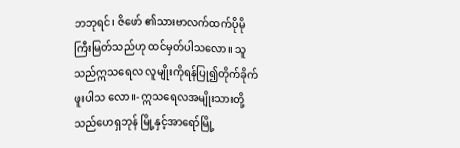ဘဘုရင်၊ ဇိဖော် ၏သားဗာလက်ထက်ပိုမိုကြီးမြတ်သည်ဟု ထင်မှတ်ပါသလော။ သူသည်ဣသရေလ လူမျိုးကိုရန်ပြု၍တိုက်ခိုက်ဖူးပါသ လော။- ဣသရေလအမျိုးသားတို့သည်ဟေရှဘုန် မြို့နှင့်အာရော်မြို့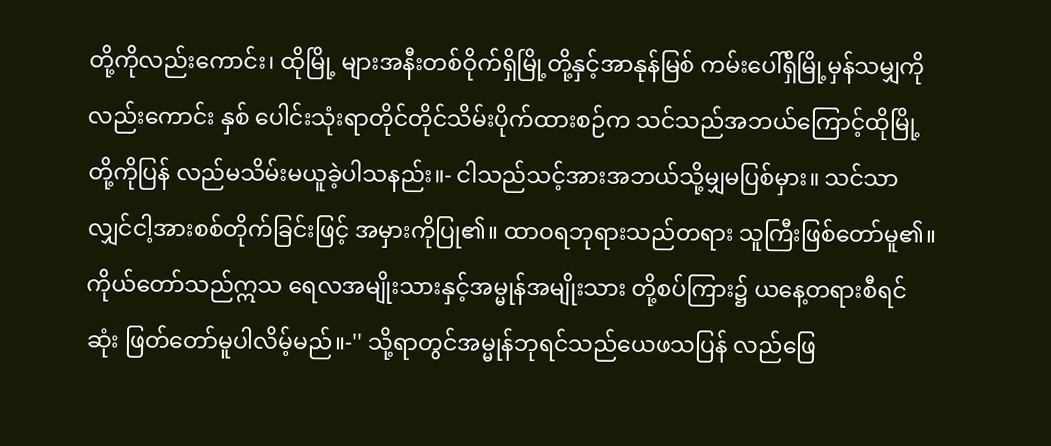တို့ကိုလည်းကောင်း၊ ထိုမြို့ များအနီးတစ်ဝိုက်ရှိမြို့တို့နှင့်အာနုန်မြစ် ကမ်းပေါ်ရှိမြို့မှန်သမျှကိုလည်းကောင်း နှစ် ပေါင်းသုံးရာတိုင်တိုင်သိမ်းပိုက်ထားစဉ်က သင်သည်အဘယ်ကြောင့်ထိုမြို့တို့ကိုပြန် လည်မသိမ်းမယူခဲ့ပါသနည်း။- ငါသည်သင့်အားအဘယ်သို့မျှမပြစ်မှား။ သင်သာလျှင်ငါ့အားစစ်တိုက်ခြင်းဖြင့် အမှားကိုပြု၏။ ထာဝရဘုရားသည်တရား သူကြီးဖြစ်တော်မူ၏။ ကိုယ်တော်သည်ဣသ ရေလအမျိုးသားနှင့်အမ္မုန်အမျိုးသား တို့စပ်ကြား၌ ယနေ့တရားစီရင်ဆုံး ဖြတ်တော်မူပါလိမ့်မည်။-'' သို့ရာတွင်အမ္မုန်ဘုရင်သည်ယေဖသပြန် လည်ဖြေ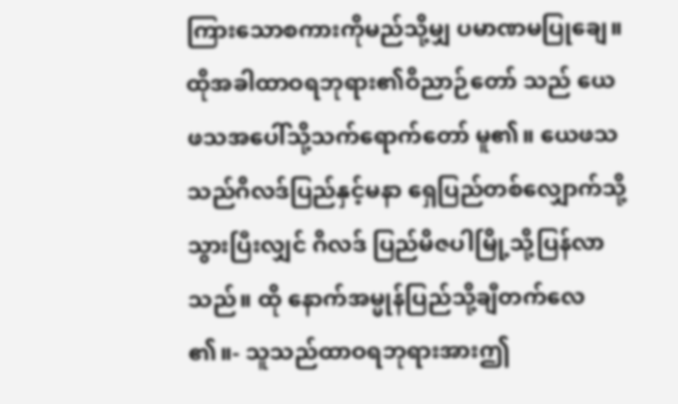ကြားသောစကားကိုမည်သို့မျှ ပမာဏမပြုချေ။ ထိုအခါထာဝရဘုရား၏ဝိညာဉ်တော် သည် ယေဖသအပေါ်သို့သက်ရောက်တော် မူ၏။ ယေဖသသည်ဂိလဒ်ပြည်နှင့်မနာ ရှေပြည်တစ်လျှောက်သို့သွားပြီးလျှင် ဂိလဒ် ပြည်မိဇပါမြို့သို့ပြန်လာသည်။ ထို နောက်အမ္မုန်ပြည်သို့ချီတက်လေ၏။- သူသည်ထာဝရဘုရားအားဤ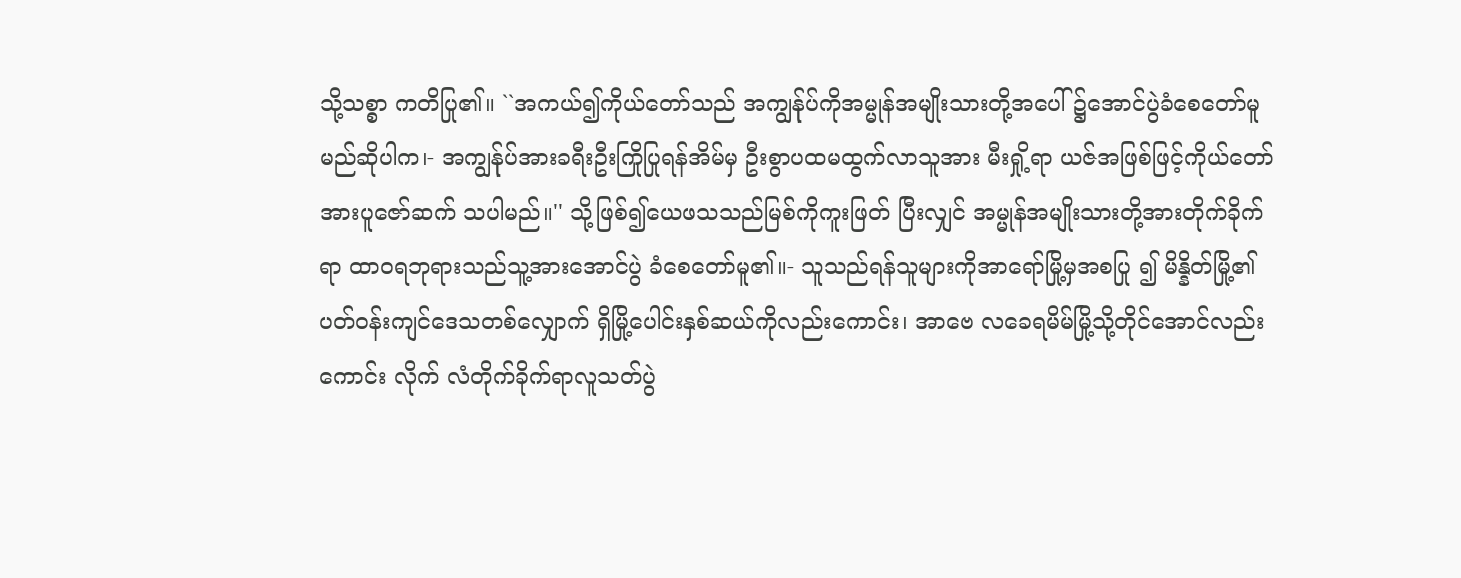သို့သစ္စာ ကတိပြု၏။ ``အကယ်၍ကိုယ်တော်သည် အကျွန်ုပ်ကိုအမ္မုန်အမျိုးသားတို့အပေါ် ၌အောင်ပွဲခံစေတော်မူမည်ဆိုပါက၊- အကျွန်ုပ်အားခရီးဦးကြိုပြုရန်အိမ်မှ ဦးစွာပထမထွက်လာသူအား မီးရှို့ရာ ယဇ်အဖြစ်ဖြင့်ကိုယ်တော်အားပူဇော်ဆက် သပါမည်။'' သို့ဖြစ်၍ယေဖသသည်မြစ်ကိုကူးဖြတ် ပြီးလျှင် အမ္မုန်အမျိုးသားတို့အားတိုက်ခိုက် ရာ ထာဝရဘုရားသည်သူ့အားအောင်ပွဲ ခံစေတော်မူ၏။- သူသည်ရန်သူများကိုအာရော်မြို့မှအစပြု ၍ မိန္နိတ်မြို့၏ပတ်ဝန်းကျင်ဒေသတစ်လျှောက် ရှိမြို့ပေါင်းနှစ်ဆယ်ကိုလည်းကောင်း၊ အာဗေ လခေရမိမ်မြို့သို့တိုင်အောင်လည်းကောင်း လိုက် လံတိုက်ခိုက်ရာလူသတ်ပွဲ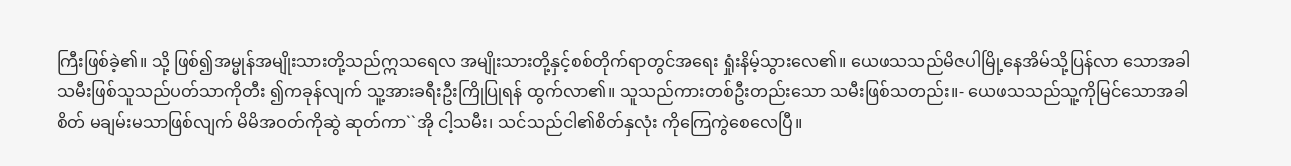ကြီးဖြစ်ခဲ့၏။ သို့ ဖြစ်၍အမ္မုန်အမျိုးသားတို့သည်ဣသရေလ အမျိုးသားတို့နှင့်စစ်တိုက်ရာတွင်အရေး ရှုံးနိမ့်သွားလေ၏။ ယေဖသသည်မိဇပါမြို့နေအိမ်သို့ပြန်လာ သောအခါ သမီးဖြစ်သူသည်ပတ်သာကိုတီး ၍ကခုန်လျက် သူ့အားခရီးဦးကြိုပြုရန် ထွက်လာ၏။ သူသည်ကားတစ်ဦးတည်းသော သမီးဖြစ်သတည်း။- ယေဖသသည်သူ့ကိုမြင်သောအခါစိတ် မချမ်းမသာဖြစ်လျက် မိမိအဝတ်ကိုဆွဲ ဆုတ်ကာ``အို ငါ့သမီး၊ သင်သည်ငါ၏စိတ်နှလုံး ကိုကြေကွဲစေလေပြီ။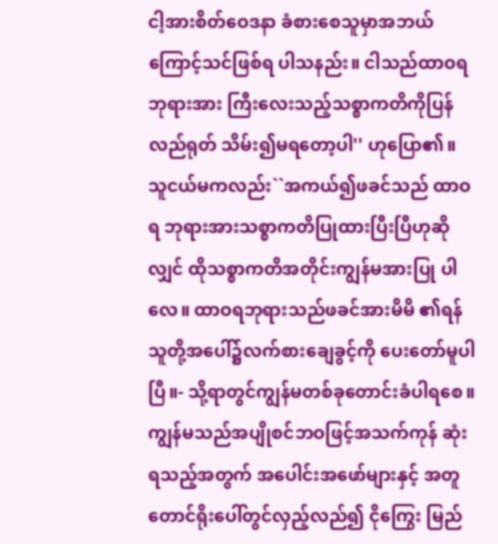ငါ့အားစိတ်ဝေဒနာ ခံစားစေသူမှာအဘယ်ကြောင့်သင်ဖြစ်ရ ပါသနည်း။ ငါသည်ထာဝရဘုရားအား ကြီးလေးသည့်သစ္စာကတိကိုပြန်လည်ရုတ် သိမ်း၍မရတော့ပါ'' ဟုပြော၏။ သူငယ်မကလည်း``အကယ်၍ဖခင်သည် ထာဝရ ဘုရားအားသစ္စာကတိပြုထားပြီးပြီဟုဆို လျှင် ထိုသစ္စာကတိအတိုင်းကျွန်မအားပြု ပါလေ။ ထာဝရဘုရားသည်ဖခင်အားမိမိ ၏ရန်သူတို့အပေါ်၌လက်စားချေခွင့်ကို ပေးတော်မူပါပြီ။- သို့ရာတွင်ကျွန်မတစ်ခုတောင်းခံပါရစေ။ ကျွန်မသည်အပျိုစင်ဘဝဖြင့်အသက်ကုန် ဆုံးရသည့်အတွက် အပေါင်းအဖော်များနှင့် အတူတောင်ရိုးပေါ်တွင်လှည့်လည်၍ ငိုကြွေး မြည်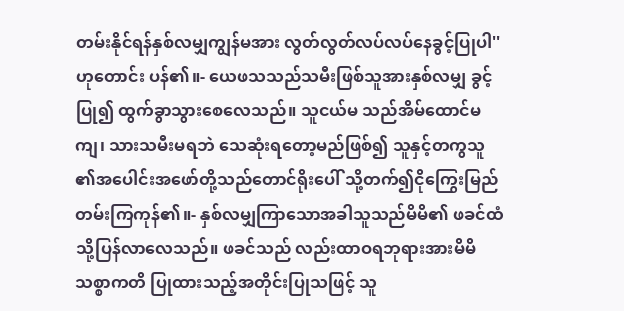တမ်းနိုင်ရန်နှစ်လမျှကျွန်မအား လွတ်လွတ်လပ်လပ်နေခွင့်ပြုပါ'' ဟုတောင်း ပန်၏။- ယေဖသသည်သမီးဖြစ်သူအားနှစ်လမျှ ခွင့်ပြု၍ ထွက်ခွာသွားစေလေသည်။ သူငယ်မ သည်အိမ်ထောင်မကျ၊ သားသမီးမရဘဲ သေဆုံးရတော့မည်ဖြစ်၍ သူနှင့်တကွသူ ၏အပေါင်းအဖော်တို့သည်တောင်ရိုးပေါ် သို့တက်၍ငိုကြွေးမြည်တမ်းကြကုန်၏။- နှစ်လမျှကြာသောအခါသူသည်မိမိ၏ ဖခင်ထံသို့ပြန်လာလေသည်။ ဖခင်သည် လည်းထာဝရဘုရားအားမိမိသစ္စာကတိ ပြုထားသည့်အတိုင်းပြုသဖြင့် သူ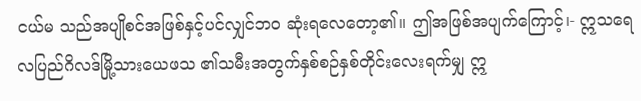ငယ်မ သည်အပျိုစင်အဖြစ်နှင့်ပင်လျှင်ဘဝ ဆုံးရလေတော့၏။ ဤအဖြစ်အပျက်ကြောင့်၊- ဣသရေလပြည်ဂိလဒ်မြို့သားယေဖသ ၏သမီးအတွက်နှစ်စဉ်နှစ်တိုင်းလေးရက်မျှ ဣ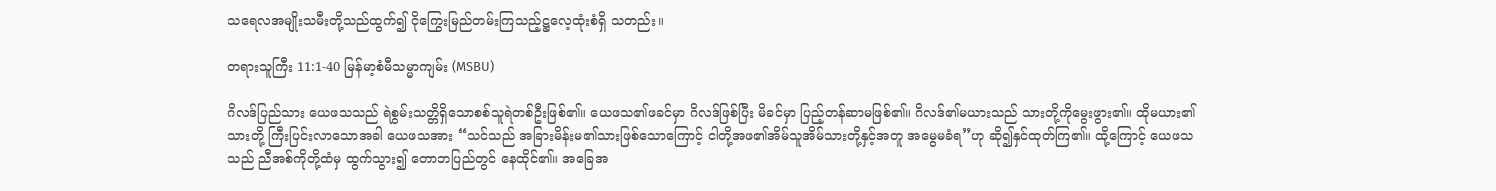သရေလအမျိုးသမီးတို့သည်ထွက်၍ ငိုကြွေးမြည်တမ်းကြသည့်ဋ္ဌလေ့ထုံးစံရှိ သတည်း။

တရားသူကြီး 11:1-40 မြန်မာ့စံမီသမ္မာကျမ်း (MSBU)

ဂိလဒ်ပြည်သား ယေဖသသည် ရဲစွမ်းသတ္တိရှိသောစစ်သူရဲတစ်ဦးဖြစ်၏။ ယေဖသ၏ဖခင်မှာ ဂိလဒ်ဖြစ်ပြီး မိခင်မှာ ပြည့်တန်ဆာမဖြစ်၏။ ဂိလဒ်၏မယားသည် သားတို့ကိုမွေးဖွား၏။ ထိုမယား၏သားတို့ ကြီးပြင်းလာသောအခါ ယေဖသအား “သင်သည် အခြားမိန်းမ၏သားဖြစ်သောကြောင့် ငါတို့အဖ၏အိမ်သူအိမ်သားတို့နှင့်အတူ အမွေမခံရ”ဟု ဆို၍နှင်ထုတ်ကြ၏။ ထို့ကြောင့် ယေဖသသည် ညီအစ်ကိုတို့ထံမှ ထွက်သွား၍ တောဘပြည်တွင် နေထိုင်၏။ အခြေအ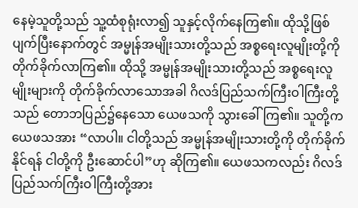နေမဲ့သူတို့သည် သူ့ထံစုရုံးလာ၍ သူနှင့်လိုက်နေကြ၏။ ထိုသို့ဖြစ်ပျက်ပြီးနောက်တွင် အမ္မုန်အမျိုးသားတို့သည် အစ္စရေးလူမျိုးတို့ကို တိုက်ခိုက်လာကြ၏။ ထိုသို့ အမ္မုန်အမျိုးသားတို့သည် အစ္စရေးလူမျိုးများကို တိုက်ခိုက်လာသောအခါ ဂိလဒ်ပြည်သက်ကြီးဝါကြီးတို့သည် တောဘပြည်၌နေသော ယေဖသကို သွားခေါ်ကြ၏။ သူတို့က ယေဖသအား “လာပါ။ ငါတို့သည် အမ္မုန်အမျိုးသားတို့ကို တိုက်ခိုက်နိုင်ရန် ငါတို့ကို ဦးဆောင်ပါ”ဟု ဆိုကြ၏။ ယေဖသကလည်း ဂိလဒ်ပြည်သက်ကြီးဝါကြီးတို့အား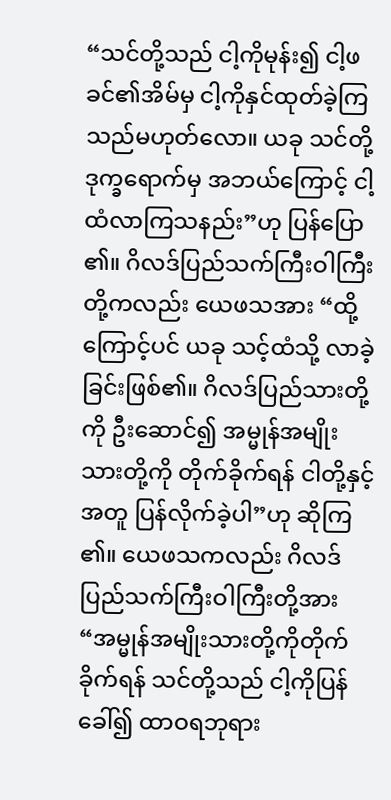“သင်တို့သည် ငါ့ကိုမုန်း၍ ငါ့ဖခင်၏အိမ်မှ ငါ့ကိုနှင်ထုတ်ခဲ့ကြသည်မဟုတ်လော။ ယခု သင်တို့ဒုက္ခရောက်မှ အဘယ်ကြောင့် ငါ့ထံလာကြသနည်း”ဟု ပြန်ပြော၏။ ဂိလဒ်ပြည်သက်ကြီးဝါကြီးတို့ကလည်း ယေဖသအား “ထို့ကြောင့်ပင် ယခု သင့်ထံသို့ လာခဲ့ခြင်းဖြစ်၏။ ဂိလဒ်ပြည်သားတို့ကို ဦးဆောင်၍ အမ္မုန်အမျိုးသားတို့ကို တိုက်ခိုက်ရန် ငါတို့နှင့်အတူ ပြန်လိုက်ခဲ့ပါ”ဟု ဆိုကြ၏။ ယေဖသကလည်း ဂိလဒ်ပြည်သက်ကြီးဝါကြီးတို့အား “အမ္မုန်အမျိုးသားတို့ကိုတိုက်ခိုက်ရန် သင်တို့သည် ငါ့ကိုပြန်ခေါ်၍ ထာဝရဘုရား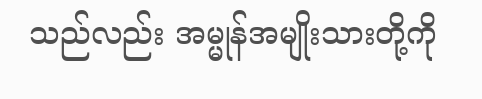သည်လည်း အမ္မုန်အမျိုးသားတို့ကို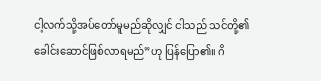ငါ့လက်သို့အပ်တော်မူမည်ဆိုလျှင် ငါသည် သင်တို့၏ခေါင်းဆောင်ဖြစ်လာရမည်”ဟု ပြန်ပြော၏။ ဂိ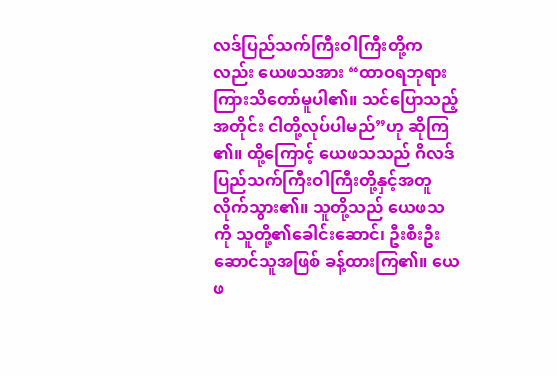လဒ်ပြည်သက်ကြီးဝါကြီးတို့ကလည်း ယေဖသအား “ထာဝရဘုရား ကြားသိတော်မူပါ၏။ သင်ပြောသည့်အတိုင်း ငါတို့လုပ်ပါမည်”ဟု ဆိုကြ၏။ ထို့ကြောင့် ယေဖသသည် ဂိလဒ်ပြည်သက်ကြီးဝါကြီးတို့နှင့်အတူ လိုက်သွား၏။ သူတို့သည် ယေဖသကို သူတို့၏ခေါင်းဆောင်၊ ဦးစီးဦးဆောင်သူအဖြစ် ခန့်ထားကြ၏။ ယေဖ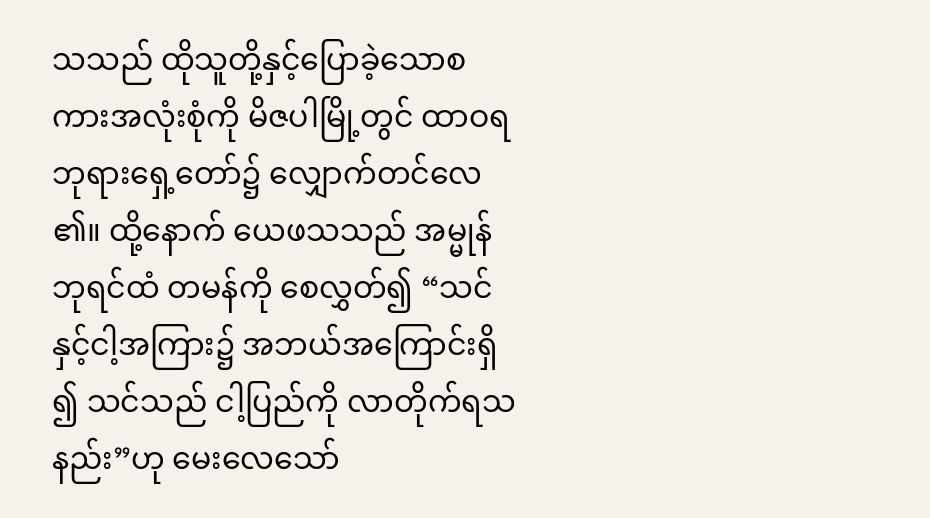သသည် ထိုသူတို့နှင့်ပြောခဲ့သောစကားအလုံးစုံကို မိဇပါမြို့တွင် ထာဝရဘုရားရှေ့တော်၌ လျှောက်တင်လေ၏။ ထို့နောက် ယေဖသသည် အမ္မုန်ဘုရင်ထံ တမန်ကို စေလွှတ်၍ “သင်နှင့်ငါ့အကြား၌ အဘယ်အကြောင်းရှိ၍ သင်သည် ငါ့ပြည်ကို လာတိုက်ရသနည်း”ဟု မေးလေသော်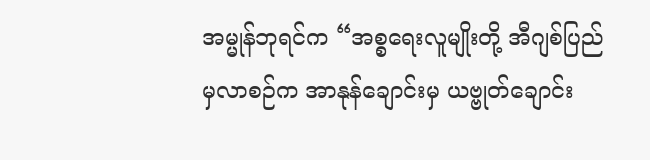အမ္မုန်ဘုရင်က “အစ္စရေးလူမျိုးတို့ အီဂျစ်ပြည်မှလာစဉ်က အာနုန်ချောင်းမှ ယဗ္ဗုတ်ချောင်း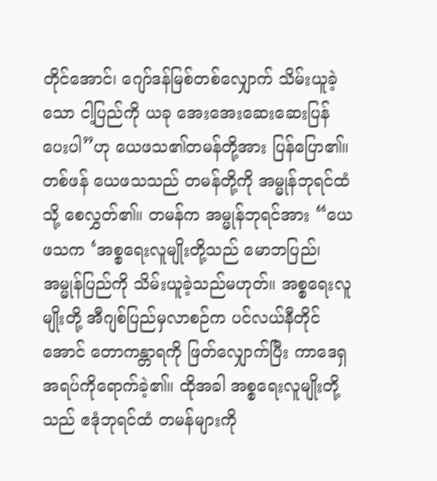တိုင်အောင်၊ ဂျော်ဒန်မြစ်တစ်လျှောက် သိမ်းယူခဲ့သော ငါ့ပြည်ကို ယခု အေးအေးဆေးဆေးပြန်ပေးပါ”ဟု ယေဖသ၏တမန်တို့အား ပြန်ပြော၏။ တစ်ဖန် ယေဖသသည် တမန်တို့ကို အမ္မုန်ဘုရင်ထံသို့ စေလွှတ်၏။ တမန်က အမ္မုန်ဘုရင်အား “ယေဖသက ‘အစ္စရေးလူမျိုးတို့သည် မောဘပြည်၊ အမ္မုန်ပြည်ကို သိမ်းယူခဲ့သည်မဟုတ်။ အစ္စရေးလူမျိုးတို့ အီဂျစ်ပြည်မှလာစဉ်က ပင်လယ်နီတိုင်အောင် တောကန္တာရကို ဖြတ်လျှောက်ပြီး ကာဒေရှအရပ်ကိုရောက်ခဲ့၏။ ထိုအခါ အစ္စရေးလူမျိုးတို့သည် ဧဒုံဘုရင်ထံ တမန်များကို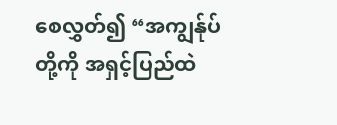စေလွှတ်၍ “အကျွန်ုပ်တို့ကို အရှင့်ပြည်ထဲ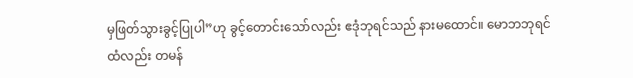မှဖြတ်သွားခွင့်ပြုပါ”ဟု ခွင့်တောင်းသော်လည်း ဧဒုံဘုရင်သည် နားမထောင်။ မောဘဘုရင်ထံလည်း တမန်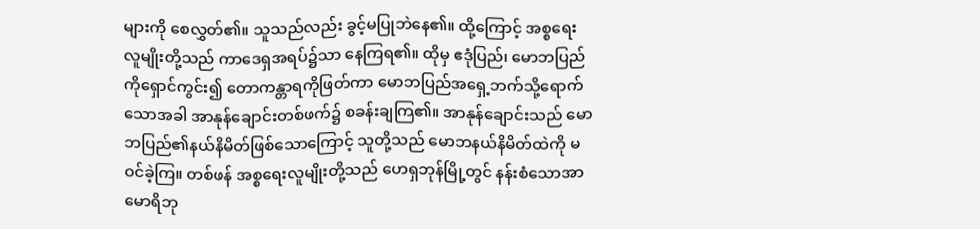များကို စေလွှတ်၏။ သူသည်လည်း ခွင့်မပြုဘဲနေ၏။ ထို့ကြောင့် အစ္စရေးလူမျိုးတို့သည် ကာဒေရှအရပ်၌သာ နေကြရ၏။ ထိုမှ ဧဒုံပြည်၊ မောဘပြည်ကိုရှောင်ကွင်း၍ တောကန္တာရကိုဖြတ်ကာ မောဘပြည်အရှေ့ဘက်သို့ရောက်သောအခါ အာနုန်ချောင်းတစ်ဖက်၌ စခန်းချကြ၏။ အာနုန်ချောင်းသည် မောဘပြည်၏နယ်နိမိတ်ဖြစ်သောကြောင့် သူတို့သည် မောဘနယ်နိမိတ်ထဲကို မဝင်ခဲ့ကြ။ တစ်ဖန် အစ္စရေးလူမျိုးတို့သည် ဟေရှဘုန်မြို့တွင် နန်းစံသောအာမောရိဘု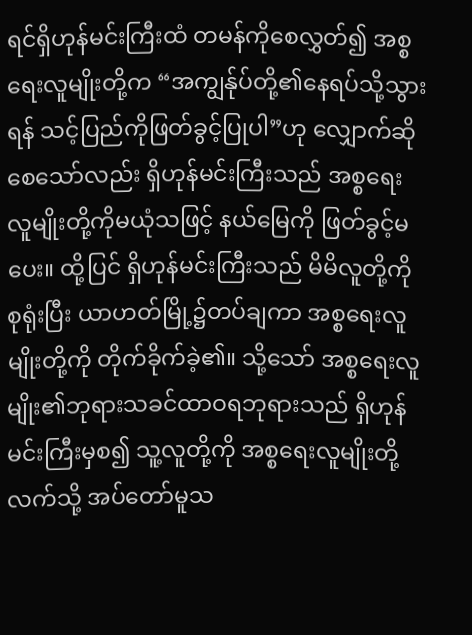ရင်ရှိဟုန်မင်းကြီးထံ တမန်ကိုစေလွှတ်၍ အစ္စရေးလူမျိုးတို့က “အကျွန်ုပ်တို့၏နေရပ်သို့သွားရန် သင့်ပြည်ကိုဖြတ်ခွင့်ပြုပါ”ဟု လျှောက်ဆိုစေသော်လည်း ရှိဟုန်မင်းကြီးသည် အစ္စရေးလူမျိုးတို့ကိုမယုံသဖြင့် နယ်မြေကို ဖြတ်ခွင့်မပေး။ ထို့ပြင် ရှိဟုန်မင်းကြီးသည် မိမိလူတို့ကို စုရုံးပြီး ယာဟတ်မြို့၌တပ်ချကာ အစ္စရေးလူမျိုးတို့ကို တိုက်ခိုက်ခဲ့၏။ သို့သော် အစ္စရေးလူမျိုး၏ဘုရားသခင်ထာဝရဘုရားသည် ရှိဟုန်မင်းကြီးမှစ၍ သူ့လူတို့ကို အစ္စရေးလူမျိုးတို့လက်သို့ အပ်တော်မူသ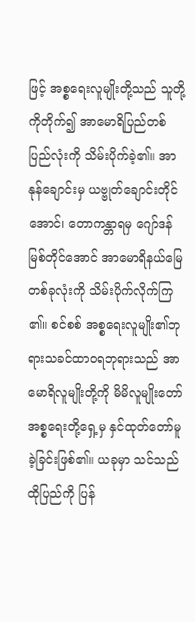ဖြင့် အစ္စရေးလူမျိုးတို့သည် သူတို့ကိုတိုက်၍ အာမောရိပြည်တစ်ပြည်လုံးကို သိမ်းပိုက်ခဲ့၏။ အာနုန်ချောင်းမှ ယဗ္ဗုတ်ချောင်းတိုင်အောင်၊ တောကန္တာရမှ ဂျော်ဒန်မြစ်တိုင်အောင် အာမောရိနယ်မြေတစ်ခုလုံးကို သိမ်းပိုက်လိုက်ကြ၏။ စင်စစ် အစ္စရေးလူမျိုး၏ဘုရားသခင်ထာဝရဘုရားသည် အာမောရိလူမျိုးတို့ကို မိမိလူမျိုးတော်အစ္စရေးတို့ရှေ့မှ နှင်ထုတ်တော်မူခဲ့ခြင်းဖြစ်၏။ ယခုမှာ သင်သည် ထိုပြည်ကို ပြန်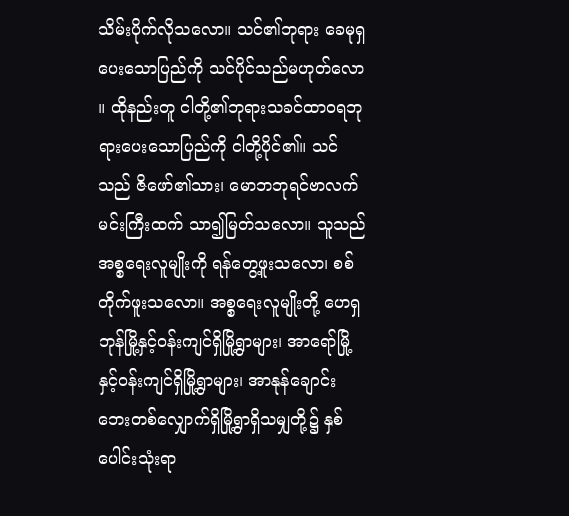သိမ်းပိုက်လိုသလော။ သင်၏ဘုရား ခေမုရှ ပေးသောပြည်ကို သင်ပိုင်သည်မဟုတ်လော။ ထိုနည်းတူ ငါတို့၏ဘုရားသခင်ထာဝရဘုရားပေးသောပြည်ကို ငါတို့ပိုင်၏။ သင်သည် ဇိဖော်၏သား၊ မောဘဘုရင်ဗာလက်မင်းကြီးထက် သာ၍မြတ်သလော။ သူသည် အစ္စရေးလူမျိုးကို ရန်တွေ့ဖူးသလော၊ စစ်တိုက်ဖူးသလော။ အစ္စရေးလူမျိုးတို့ ဟေရှဘုန်မြို့နှင့်ဝန်းကျင်ရှိမြို့ရွာများ၊ အာရော်မြို့နှင့်ဝန်းကျင်ရှိမြို့ရွာများ၊ အာနုန်ချောင်းဘေးတစ်လျှောက်ရှိမြို့ရွာရှိသမျှတို့၌ နှစ်ပေါင်းသုံးရာ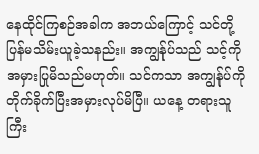နေထိုင်ကြစဉ်အခါက အဘယ်ကြောင့် သင်တို့ ပြန်မသိမ်းယူခဲ့သနည်း။ အကျွန်ုပ်သည် သင့်ကို အမှားပြုမိသည်မဟုတ်။ သင်ကသာ အကျွန်ုပ်ကို တိုက်ခိုက်ပြီးအမှားလုပ်မိပြီ။ ယနေ့ တရားသူကြီး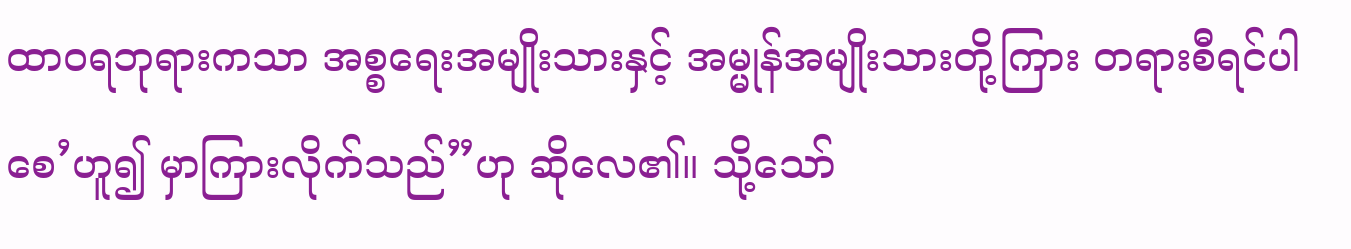ထာဝရဘုရားကသာ အစ္စရေးအမျိုးသားနှင့် အမ္မုန်အမျိုးသားတို့ကြား တရားစီရင်ပါစေ’ဟူ၍ မှာကြားလိုက်သည်”ဟု ဆိုလေ၏။ သို့သော်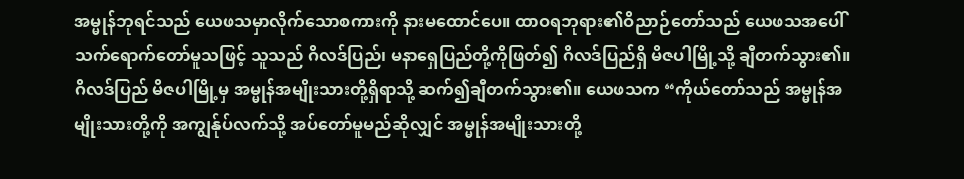အမ္မုန်ဘုရင်သည် ယေဖသမှာလိုက်သောစကားကို နားမထောင်ပေ။ ထာဝရဘုရား၏ဝိညာဉ်တော်သည် ယေဖသအပေါ် သက်ရောက်တော်မူသဖြင့် သူသည် ဂိလဒ်ပြည်၊ မနာရှေပြည်တို့ကိုဖြတ်၍ ဂိလဒ်ပြည်ရှိ မိဇပါမြို့သို့ ချီတက်သွား၏။ ဂိလဒ်ပြည် မိဇပါမြို့မှ အမ္မုန်အမျိုးသားတို့ရှိရာသို့ ဆက်၍ချီတက်သွား၏။ ယေဖသက “ကိုယ်တော်သည် အမ္မုန်အမျိုးသားတို့ကို အကျွန်ုပ်လက်သို့ အပ်တော်မူမည်ဆိုလျှင် အမ္မုန်အမျိုးသားတို့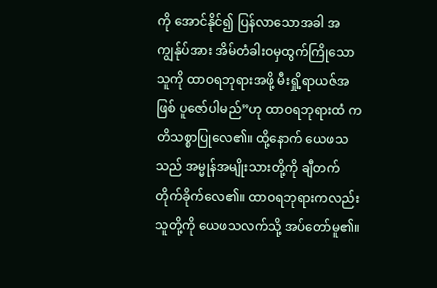ကို အောင်နိုင်၍ ပြန်လာသောအခါ အကျွန်ုပ်အား အိမ်တံခါးဝမှထွက်ကြိုသောသူကို ထာဝရဘုရားအဖို့ မီးရှို့ရာယဇ်အဖြစ် ပူဇော်ပါမည်”ဟု ထာဝရဘုရားထံ ကတိသစ္စာပြုလေ၏။ ထို့နောက် ယေဖသသည် အမ္မုန်အမျိုးသားတို့ကို ချီတက်တိုက်ခိုက်လေ၏။ ထာဝရဘုရားကလည်း သူတို့ကို ယေဖသလက်သို့ အပ်တော်မူ၏။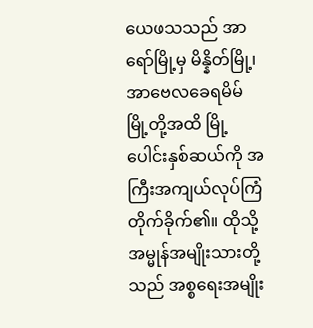ယေဖသသည် အာရော်မြို့မှ မိန္နိတ်မြို့၊ အာဗေလခေရမိမ်မြို့တို့အထိ မြို့ပေါင်းနှစ်ဆယ်ကို အကြီးအကျယ်လုပ်ကြံတိုက်ခိုက်၏။ ထိုသို့ အမ္မုန်အမျိုးသားတို့သည် အစ္စရေးအမျိုး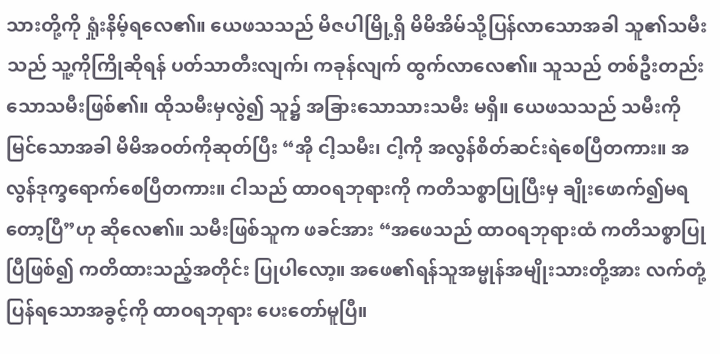သားတို့ကို ရှုံးနိမ့်ရလေ၏။ ယေဖသသည် မိဇပါမြို့ရှိ မိမိအိမ်သို့ပြန်လာသောအခါ သူ၏သမီးသည် သူ့ကိုကြိုဆိုရန် ပတ်သာတီးလျက်၊ ကခုန်လျက် ထွက်လာလေ၏။ သူသည် တစ်ဦးတည်းသောသမီးဖြစ်၏။ ထိုသမီးမှလွဲ၍ သူ၌ အခြားသောသားသမီး မရှိ။ ယေဖသသည် သမီးကိုမြင်သောအခါ မိမိအဝတ်ကိုဆုတ်ပြီး “အို ငါ့သမီး၊ ငါ့ကို အလွန်စိတ်ဆင်းရဲစေပြီတကား။ အလွန်ဒုက္ခရောက်စေပြီတကား။ ငါသည် ထာဝရဘုရားကို ကတိသစ္စာပြုပြီးမှ ချိုးဖောက်၍မရတော့ပြီ”ဟု ဆိုလေ၏။ သမီးဖြစ်သူက ဖခင်အား “အဖေသည် ထာဝရဘုရားထံ ကတိသစ္စာပြုပြီဖြစ်၍ ကတိထားသည့်အတိုင်း ပြုပါလော့။ အဖေ၏ရန်သူအမ္မုန်အမျိုးသားတို့အား လက်တုံ့ပြန်ရသောအခွင့်ကို ထာဝရဘုရား ပေးတော်မူပြီ။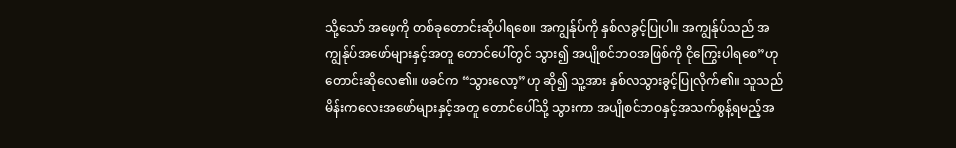သို့သော် အဖေ့ကို တစ်ခုတောင်းဆိုပါရစေ။ အကျွန်ုပ်ကို နှစ်လခွင့်ပြုပါ။ အကျွန်ုပ်သည် အကျွန်ုပ်အဖော်များနှင့်အတူ တောင်ပေါ်တွင် သွား၍ အပျိုစင်ဘဝအဖြစ်ကို ငိုကြွေးပါရစေ”ဟု တောင်းဆိုလေ၏။ ဖခင်က “သွားလော့”ဟု ဆို၍ သူ့အား နှစ်လသွားခွင့်ပြုလိုက်၏။ သူသည် မိန်းကလေးအဖော်များနှင့်အတူ တောင်ပေါ်သို့ သွားကာ အပျိုစင်ဘဝနှင့်အသက်စွန့်ရမည့်အ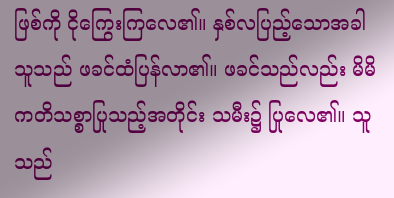ဖြစ်ကို ငိုကြွေးကြလေ၏။ နှစ်လပြည့်သောအခါ သူသည် ဖခင်ထံပြန်လာ၏။ ဖခင်သည်လည်း မိမိကတိသစ္စာပြုသည့်အတိုင်း သမီး၌ ပြုလေ၏။ သူသည်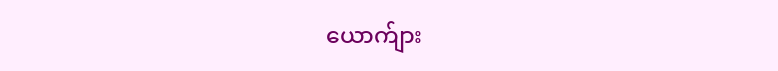ယောက်ျား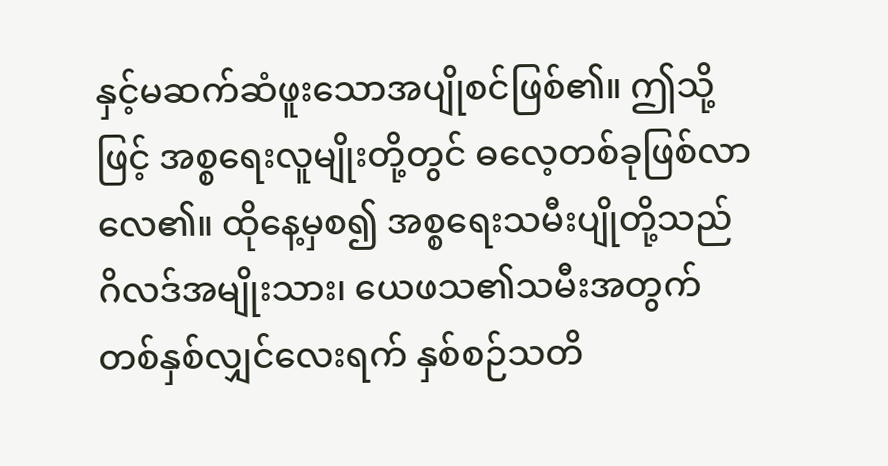နှင့်မဆက်ဆံဖူးသောအပျိုစင်ဖြစ်၏။ ဤသို့ဖြင့် အစ္စရေးလူမျိုးတို့တွင် ဓလေ့တစ်ခုဖြစ်လာလေ၏။ ထိုနေ့မှစ၍ အစ္စရေးသမီးပျိုတို့သည် ဂိလဒ်အမျိုးသား၊ ယေဖသ၏သမီးအတွက် တစ်နှစ်လျှင်လေးရက် နှစ်စဉ်သတိ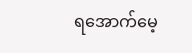ရအောက်မေ့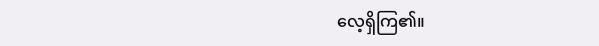လေ့ရှိကြ၏။